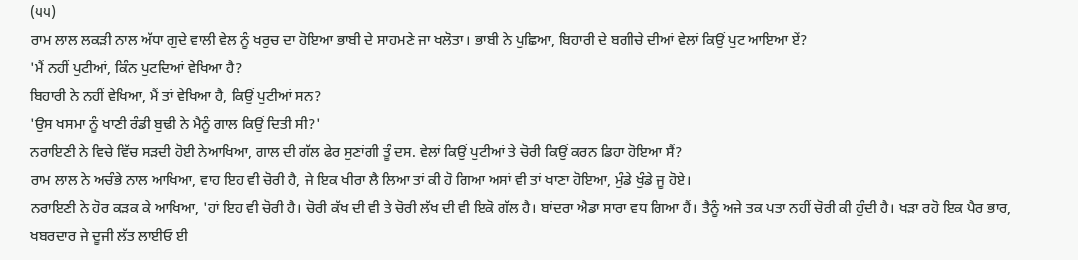(੫੫)
ਰਾਮ ਲਾਲ ਲਕੜੀ ਨਾਲ ਅੱਧਾ ਗੁਦੇ ਵਾਲੀ ਵੇਲ ਨੂੰ ਖਰੁਚ ਦਾ ਹੋਇਆ ਭਾਬੀ ਦੇ ਸਾਹਮਣੇ ਜਾ ਖਲੋਤਾ। ਭਾਬੀ ਨੇ ਪੁਛਿਆ, ਬਿਹਾਰੀ ਦੇ ਬਗੀਚੇ ਦੀਆਂ ਵੇਲਾਂ ਕਿਉਂ ਪੁਟ ਆਇਆ ਏਂ?
'ਮੈਂ ਨਹੀਂ ਪੁਟੀਆਂ, ਕਿੰਨ ਪੁਟਦਿਆਂ ਵੇਖਿਆ ਹੈ?
ਬਿਹਾਰੀ ਨੇ ਨਹੀਂ ਵੇਖਿਆ, ਮੈਂ ਤਾਂ ਵੇਖਿਆ ਹੈ, ਕਿਉਂ ਪੁਟੀਆਂ ਸਨ?
'ਉਸ ਖਸਮਾ ਨੂੰ ਖਾਣੀ ਰੰਡੀ ਬੁਢੀ ਨੇ ਮੈਨੂੰ ਗਾਲ ਕਿਉਂ ਦਿਤੀ ਸੀ?'
ਨਰਾਇਣੀ ਨੇ ਵਿਚੇ ਵਿੱਚ ਸੜਦੀ ਹੋਈ ਨੇਆਖਿਆ, ਗਾਲ ਦੀ ਗੱਲ ਫੇਰ ਸੁਣਾਂਗੀ ਤੂੰ ਦਸ. ਵੇਲਾਂ ਕਿਉਂ ਪੁਟੀਆਂ ਤੇ ਚੋਰੀ ਕਿਉਂ ਕਰਨ ਡਿਹਾ ਹੋਇਆ ਸੈਂ?
ਰਾਮ ਲਾਲ ਨੇ ਅਚੰਭੇ ਨਾਲ ਆਖਿਆ, ਵਾਹ ਇਹ ਵੀ ਚੋਰੀ ਹੈ, ਜੇ ਇਕ ਖੀਰਾ ਲੈ ਲਿਆ ਤਾਂ ਕੀ ਹੋ ਗਿਆ ਅਸਾਂ ਵੀ ਤਾਂ ਖਾਣਾ ਹੋਇਆ, ਮੁੰਡੇ ਖੁੰਡੇ ਜੂ ਹੋਏ।
ਨਰਾਇਣੀ ਨੇ ਹੋਰ ਕੜਕ ਕੇ ਆਖਿਆ, 'ਹਾਂ ਇਹ ਵੀ ਚੋਰੀ ਹੈ। ਚੋਰੀ ਕੱਖ ਦੀ ਵੀ ਤੇ ਚੋਰੀ ਲੱਖ ਦੀ ਵੀ ਇਕੋ ਗੱਲ ਹੈ। ਬਾਂਦਰਾ ਐਡਾ ਸਾਰਾ ਵਧ ਗਿਆ ਹੈਂ। ਤੈਨੂੰ ਅਜੇ ਤਕ ਪਤਾ ਨਹੀਂ ਚੋਰੀ ਕੀ ਹੁੰਦੀ ਹੈ। ਖੜਾ ਰਹੋ ਇਕ ਪੈਰ ਭਾਰ, ਖਬਰਦਾਰ ਜੇ ਦੂਜੀ ਲੱਤ ਲਾਈਓ ਈ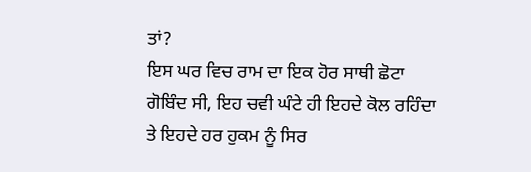ਤਾਂ?
ਇਸ ਘਰ ਵਿਚ ਰਾਮ ਦਾ ਇਕ ਹੋਰ ਸਾਥੀ ਛੋਟਾ ਗੋਬਿੰਦ ਸੀ, ਇਹ ਚਵੀ ਘੰਟੇ ਹੀ ਇਹਦੇ ਕੋਲ ਰਹਿੰਦਾ ਤੇ ਇਹਦੇ ਹਰ ਹੁਕਮ ਨੂੰ ਸਿਰ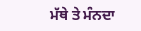ਮੱਥੇ ਤੇ ਮੰਨਦਾ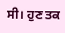ਸੀ। ਹੁਣ ਤਕ